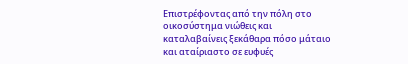Επιστρέφοντας από την πόλη στο οικοσύστημα νιώθεις και καταλαβαίνεις ξεκάθαρα πόσο μάταιο και αταίριαστο σε ευφυές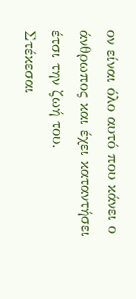ον είναι όλο αυτό που κάνει ο άνθρωπος και έχει καταντήσει έτσι την ζωή του.
Στέκεσαι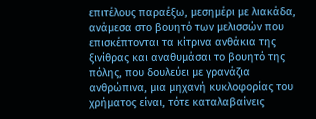επιτέλους παραέξω, μεσημέρι με λιακάδα, ανάμεσα στο βουητό των μελισσών που επισκέπτονται τα κίτρινα ανθάκια της ξινίθρας και αναθυμάσαι το βουητό της πόλης, που δουλεύει με γρανάζια ανθρώπινα, μια μηχανή κυκλοφορίας του χρήματος είναι, τότε καταλαβαίνεις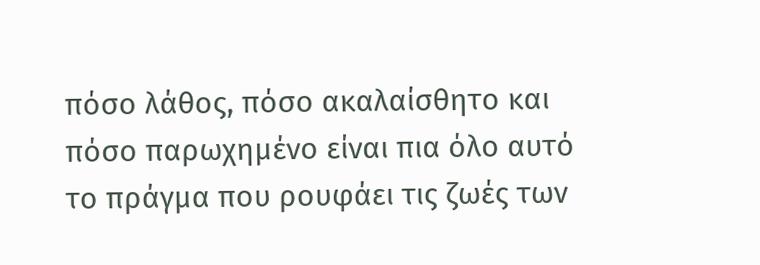πόσο λάθος, πόσο ακαλαίσθητο και πόσο παρωχημένο είναι πια όλο αυτό το πράγμα που ρουφάει τις ζωές των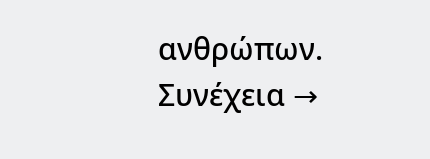ανθρώπων. Συνέχεια →